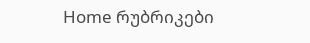Home რუბრიკები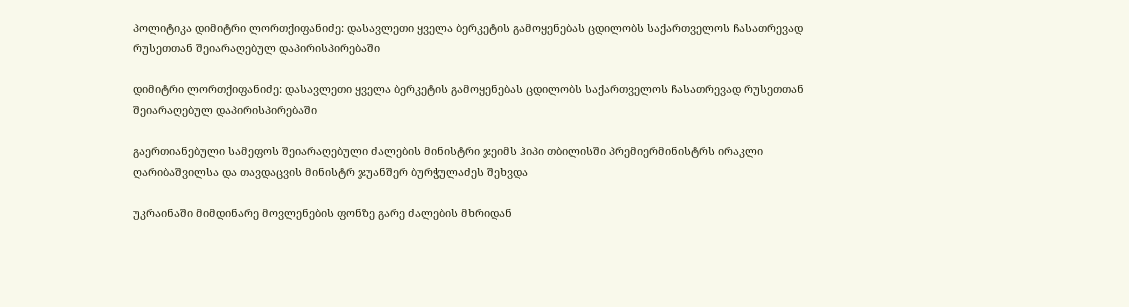პოლიტიკა დიმიტრი ლორთქიფანიძე: დასავლეთი ყველა ბერკეტის გამოყენებას ცდილობს საქართველოს ჩასათრევად რუსეთთან შეიარაღებულ დაპირისპირებაში

დიმიტრი ლორთქიფანიძე: დასავლეთი ყველა ბერკეტის გამოყენებას ცდილობს საქართველოს ჩასათრევად რუსეთთან შეიარაღებულ დაპირისპირებაში

გაერთიანებული სამეფოს შეიარაღებული ძალების მინისტრი ჯეიმს ჰიპი თბილისში პრემიერმინისტრს ირაკლი ღარიბაშვილსა და თავდაცვის მინისტრ ჯუანშერ ბურჭულაძეს შეხვდა

უკრაინაში მიმდინარე მოვლენების ფონზე გარე ძალების მხრიდან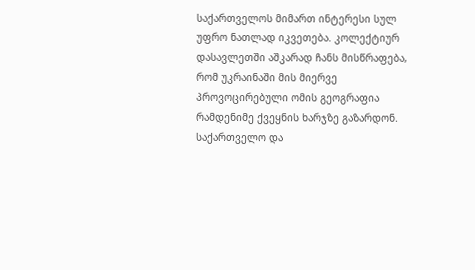საქართველოს მიმართ ინტერესი სულ უფრო ნათლად იკვეთება. კოლექტიურ დასავლეთში აშკარად ჩანს მისწრაფება, რომ უკრაინაში მის მიერვე პროვოცირებული ომის გეოგრაფია რამდენიმე ქვეყნის ხარჯზე გაზარდონ. საქართველო და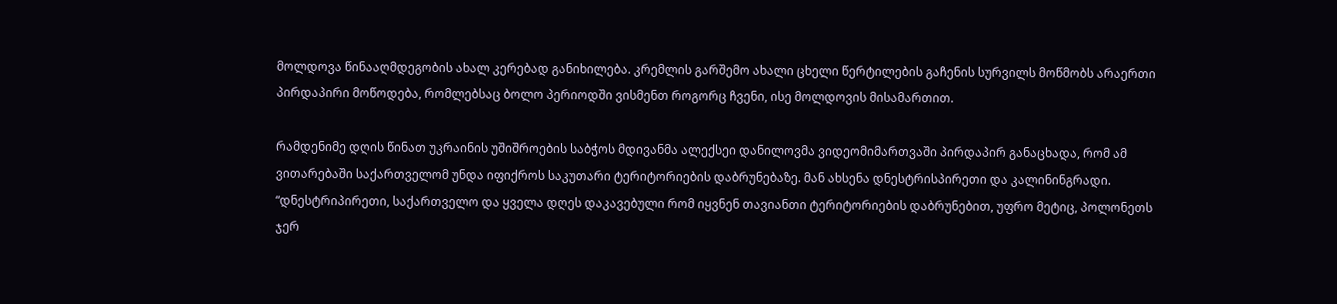მოლდოვა წინააღმდეგობის ახალ კერებად განიხილება. კრემლის გარშემო ახალი ცხელი წერტილების გაჩენის სურვილს მოწმობს არაერთი პირდაპირი მოწოდება, რომლებსაც ბოლო პერიოდში ვისმენთ როგორც ჩვენი, ისე მოლდოვის მისამართით.

რამდენიმე დღის წინათ უკრაინის უშიშროების საბჭოს მდივანმა ალექსეი დანილოვმა ვიდეომიმართვაში პირდაპირ განაცხადა, რომ ამ ვითარებაში საქართველომ უნდა იფიქროს საკუთარი ტერიტორიების დაბრუნებაზე. მან ახსენა დნესტრისპირეთი და კალინინგრადი. “დნესტრიპირეთი, საქართველო და ყველა დღეს დაკავებული რომ იყვნენ თავიანთი ტერიტორიების დაბრუნებით, უფრო მეტიც, პოლონეთს ჯერ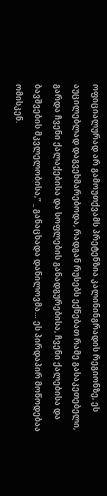ოფიციალურად არ გამოუთქვამს პრეტენზია კალინინგრადის რეგიონზე, ეს აუცილებლად დაგვეხმარებოდა, რადგან რუსებს ექნებათ რამე გასაკეთებელი, გარდა ჩვენი ქალაქებისა და სოფლების განადგურებისა, ჩვენი ქალებისა და ბავშვების მკვლელობისა,” _ განაცხადა დანილოვმა… ეს პირდაპირ მოწოდებაა ომისკენ.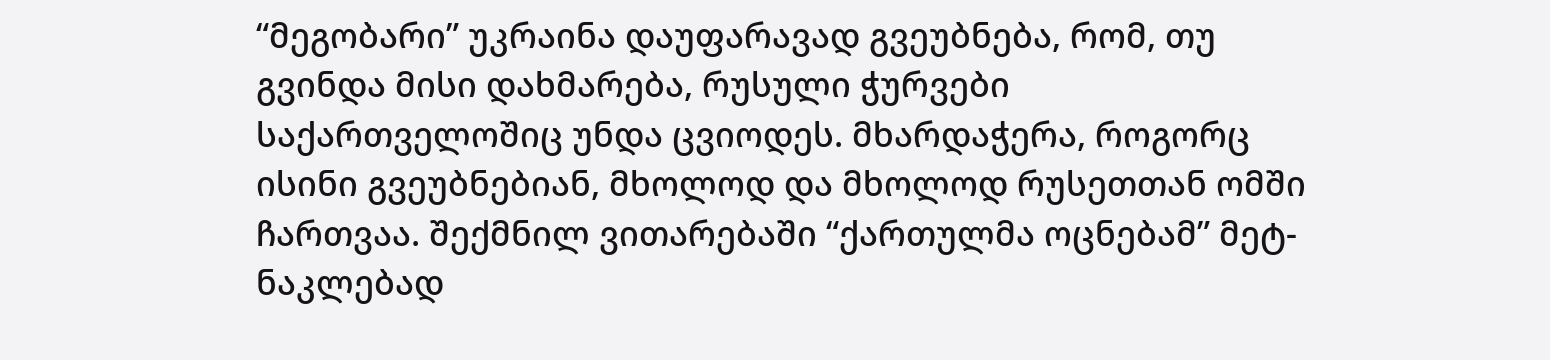“მეგობარი” უკრაინა დაუფარავად გვეუბნება, რომ, თუ გვინდა მისი დახმარება, რუსული ჭურვები საქართველოშიც უნდა ცვიოდეს. მხარდაჭერა, როგორც ისინი გვეუბნებიან, მხოლოდ და მხოლოდ რუსეთთან ომში ჩართვაა. შექმნილ ვითარებაში “ქართულმა ოცნებამ” მეტ-ნაკლებად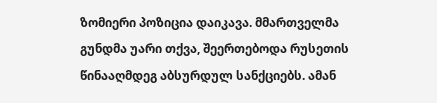ზომიერი პოზიცია დაიკავა. მმართველმა გუნდმა უარი თქვა, შეერთებოდა რუსეთის წინააღმდეგ აბსურდულ სანქციებს. ამან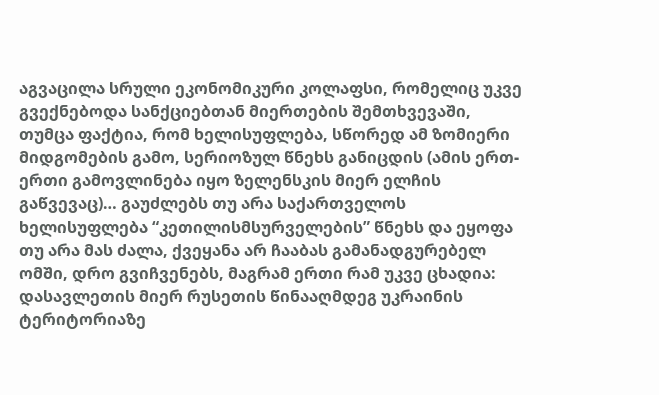აგვაცილა სრული ეკონომიკური კოლაფსი, რომელიც უკვე გვექნებოდა სანქციებთან მიერთების შემთხვევაში, თუმცა ფაქტია, რომ ხელისუფლება, სწორედ ამ ზომიერი მიდგომების გამო, სერიოზულ წნეხს განიცდის (ამის ერთ-ერთი გამოვლინება იყო ზელენსკის მიერ ელჩის გაწვევაც)… გაუძლებს თუ არა საქართველოს ხელისუფლება “კეთილისმსურველების” წნეხს და ეყოფა თუ არა მას ძალა, ქვეყანა არ ჩააბას გამანადგურებელ ომში, დრო გვიჩვენებს, მაგრამ ერთი რამ უკვე ცხადია: დასავლეთის მიერ რუსეთის წინააღმდეგ უკრაინის ტერიტორიაზე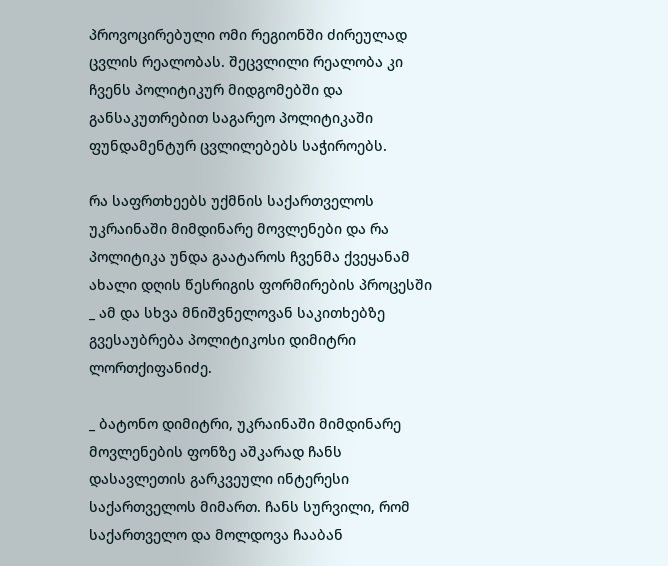პროვოცირებული ომი რეგიონში ძირეულად ცვლის რეალობას. შეცვლილი რეალობა კი ჩვენს პოლიტიკურ მიდგომებში და განსაკუთრებით საგარეო პოლიტიკაში ფუნდამენტურ ცვლილებებს საჭიროებს.

რა საფრთხეებს უქმნის საქართველოს უკრაინაში მიმდინარე მოვლენები და რა პოლიტიკა უნდა გაატაროს ჩვენმა ქვეყანამ ახალი დღის წესრიგის ფორმირების პროცესში _ ამ და სხვა მნიშვნელოვან საკითხებზე გვესაუბრება პოლიტიკოსი დიმიტრი ლორთქიფანიძე.

_ ბატონო დიმიტრი, უკრაინაში მიმდინარე მოვლენების ფონზე აშკარად ჩანს დასავლეთის გარკვეული ინტერესი საქართველოს მიმართ. ჩანს სურვილი, რომ საქართველო და მოლდოვა ჩააბან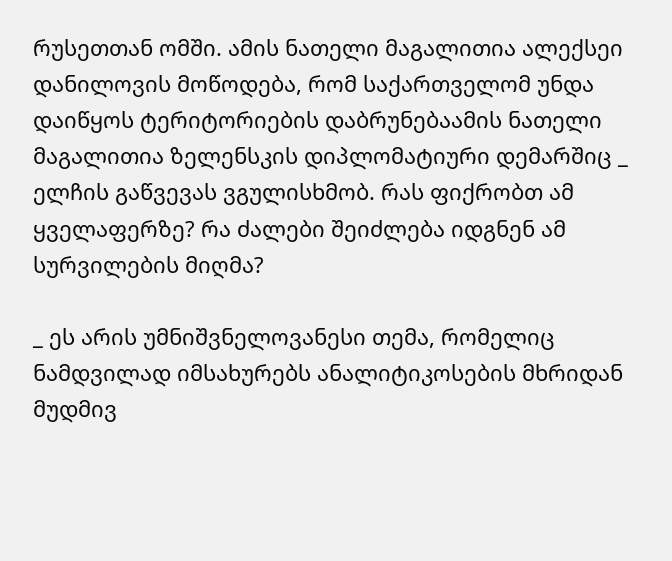რუსეთთან ომში. ამის ნათელი მაგალითია ალექსეი დანილოვის მოწოდება, რომ საქართველომ უნდა დაიწყოს ტერიტორიების დაბრუნებაამის ნათელი მაგალითია ზელენსკის დიპლომატიური დემარშიც _ ელჩის გაწვევას ვგულისხმობ. რას ფიქრობთ ამ ყველაფერზე? რა ძალები შეიძლება იდგნენ ამ სურვილების მიღმა?

_ ეს არის უმნიშვნელოვანესი თემა, რომელიც ნამდვილად იმსახურებს ანალიტიკოსების მხრიდან მუდმივ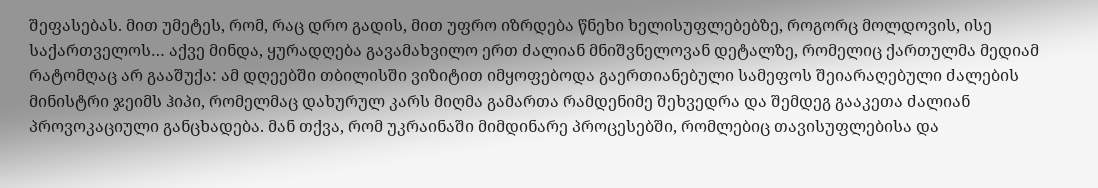შეფასებას. მით უმეტეს, რომ, რაც დრო გადის, მით უფრო იზრდება წნეხი ხელისუფლებებზე, როგორც მოლდოვის, ისე საქართველოს… აქვე მინდა, ყურადღება გავამახვილო ერთ ძალიან მნიშვნელოვან დეტალზე, რომელიც ქართულმა მედიამ რატომღაც არ გააშუქა: ამ დღეებში თბილისში ვიზიტით იმყოფებოდა გაერთიანებული სამეფოს შეიარაღებული ძალების მინისტრი ჯეიმს ჰიპი, რომელმაც დახურულ კარს მიღმა გამართა რამდენიმე შეხვედრა და შემდეგ გააკეთა ძალიან პროვოკაციული განცხადება. მან თქვა, რომ უკრაინაში მიმდინარე პროცესებში, რომლებიც თავისუფლებისა და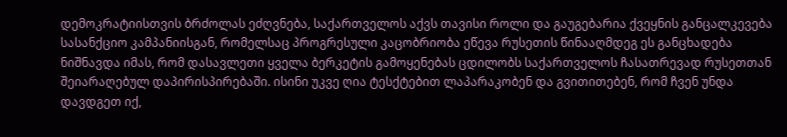დემოკრატიისთვის ბრძოლას ეძღვნება, საქართველოს აქვს თავისი როლი და გაუგებარია ქვეყნის განცალკევება სასანქციო კამპანიისგან, რომელსაც პროგრესული კაცობრიობა ეწევა რუსეთის წინააღმდეგ ეს განცხადება ნიშნავდა იმას, რომ დასავლეთი ყველა ბერკეტის გამოყენებას ცდილობს საქართველოს ჩასათრევად რუსეთთან შეიარაღებულ დაპირისპირებაში. ისინი უკვე ღია ტესქტებით ლაპარაკობენ და გვითითებენ, რომ ჩვენ უნდა დავდგეთ იქ,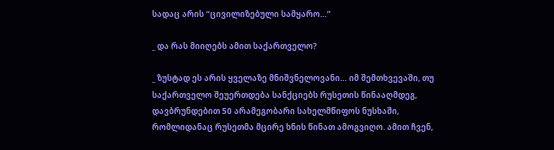სადაც არის “ცივილიზებული სამყარო…”

_ და რას მიიღებს ამით საქართველო?

_ ზუსტად ეს არის ყველაზე მნიშვნელოვანი… იმ შემთხვევაში, თუ საქართველო შეუერთდება სანქციებს რუსეთის წინააღმდეგ, დავბრუნდებით 50 არამეგობარი სახელმწიფოს ნუსხაში, რომლიდანაც რუსეთმა მცირე ხნის წინათ ამოგვიღო. ამით ჩვენ,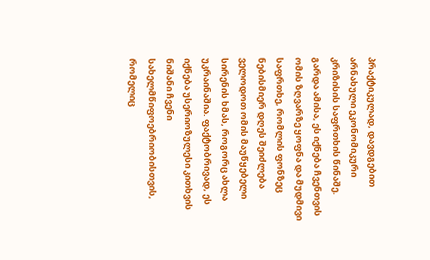პრაქტიკულად, დავდგებით არნახული ეკონომიკური კრიზისის საფრთხის წინაშე. გარდა ამისა, ეს იქნება ჩვენთვის ომის ზღვარზე ყოფნა და მუდმივი საფრთხე, რომლის ფონზეც ნებისმიერ დღეს შეიძლება ველოდოთ ომის მაუწყებელი სირენის ხმას, როგორც ახლა უკრაინაშია. ფაქტობრივად, ეს იქნება უსერიოზულესი კითხვის ნიშანი ჩვენი სახელმწიფოებრიობისთვის, რომელიც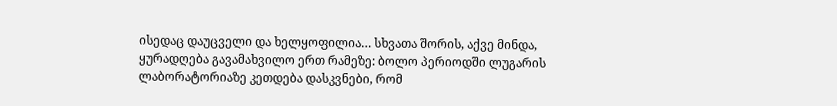ისედაც დაუცველი და ხელყოფილია… სხვათა შორის, აქვე მინდა, ყურადღება გავამახვილო ერთ რამეზე: ბოლო პერიოდში ლუგარის ლაბორატორიაზე კეთდება დასკვნები, რომ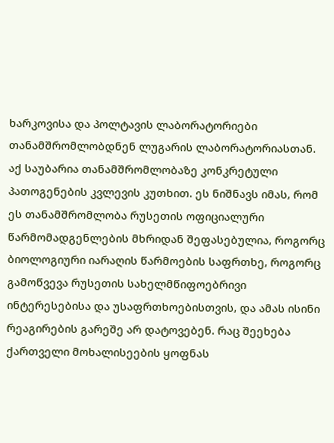ხარკოვისა და პოლტავის ლაბორატორიები თანამშრომლობდნენ ლუგარის ლაბორატორიასთან. აქ საუბარია თანამშრომლობაზე კონკრეტული პათოგენების კვლევის კუთხით. ეს ნიშნავს იმას, რომ ეს თანამშრომლობა რუსეთის ოფიციალური წარმომადგენლების მხრიდან შეფასებულია, როგორც ბიოლოგიური იარაღის წარმოების საფრთხე, როგორც გამოწვევა რუსეთის სახელმწიფოებრივი ინტერესებისა და უსაფრთხოებისთვის, და ამას ისინი რეაგირების გარეშე არ დატოვებენ. რაც შეეხება ქართველი მოხალისეების ყოფნას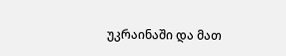უკრაინაში და მათ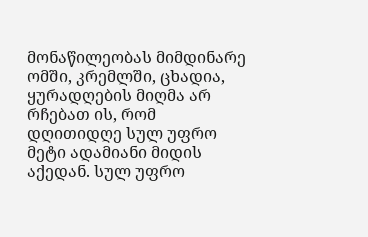მონაწილეობას მიმდინარე ომში, კრემლში, ცხადია, ყურადღების მიღმა არ რჩებათ ის, რომ დღითიდღე სულ უფრო მეტი ადამიანი მიდის აქედან. სულ უფრო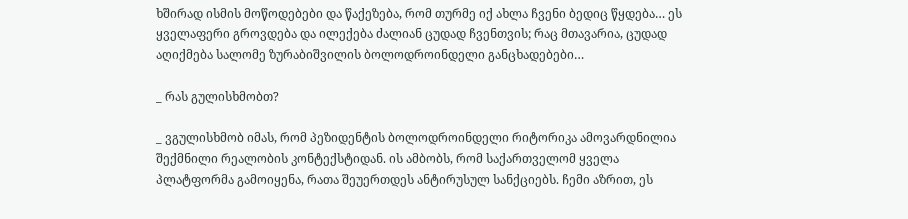ხშირად ისმის მოწოდებები და წაქეზება, რომ თურმე იქ ახლა ჩვენი ბედიც წყდება… ეს ყველაფერი გროვდება და ილექება ძალიან ცუდად ჩვენთვის; რაც მთავარია, ცუდად აღიქმება სალომე ზურაბიშვილის ბოლოდროინდელი განცხადებები…

_ რას გულისხმობთ?

_ ვგულისხმობ იმას, რომ პეზიდენტის ბოლოდროინდელი რიტორიკა ამოვარდნილია შექმნილი რეალობის კონტექსტიდან. ის ამბობს, რომ საქართველომ ყველა პლატფორმა გამოიყენა, რათა შეუერთდეს ანტირუსულ სანქციებს. ჩემი აზრით, ეს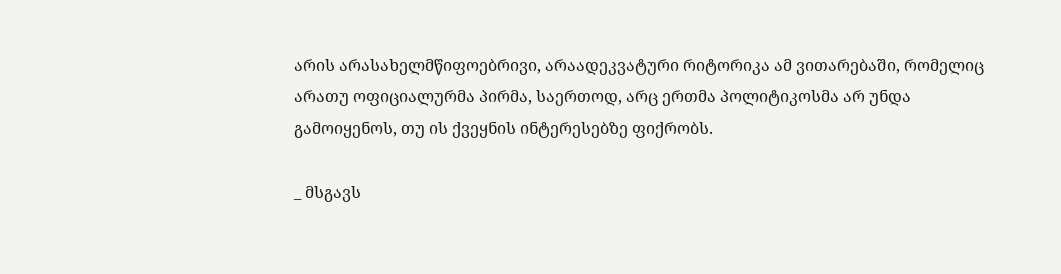არის არასახელმწიფოებრივი, არაადეკვატური რიტორიკა ამ ვითარებაში, რომელიც არათუ ოფიციალურმა პირმა, საერთოდ, არც ერთმა პოლიტიკოსმა არ უნდა გამოიყენოს, თუ ის ქვეყნის ინტერესებზე ფიქრობს.

_ მსგავს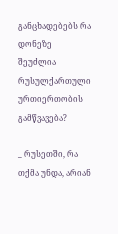განცხადებებს რა დონეზე შეუძლია რუსულქართული ურთიერთობის გამწვავება?

_ რუსეთში, რა თქმა უნდა, არიან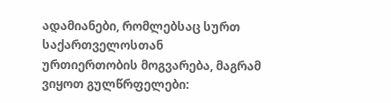ადამიანები, რომლებსაც სურთ საქართველოსთან ურთიერთობის მოგვარება, მაგრამ ვიყოთ გულწრფელები: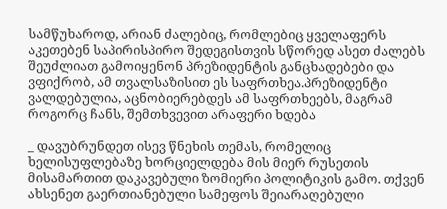სამწუხაროდ, არიან ძალებიც, რომლებიც ყველაფერს აკეთებენ საპირისპირო შედეგისთვის სწორედ ასეთ ძალებს შეუძლიათ გამოიყენონ პრეზიდენტის განცხადებები და ვფიქრობ, ამ თვალსაზისით ეს საფრთხეა.პრეზიდენტი ვალდებულია, აცნობიერებდეს ამ საფრთხეებს, მაგრამ როგორც ჩანს, შემთხვევით არაფერი ხდება

_ დავუბრუნდეთ ისევ წნეხის თემას, რომელიც ხელისუფლებაზე ხორციელდება მის მიერ რუსეთის მისამართით დაკავებული ზომიერი პოლიტიკის გამო. თქვენ ახსენეთ გაერთიანებული სამეფოს შეიარაღებული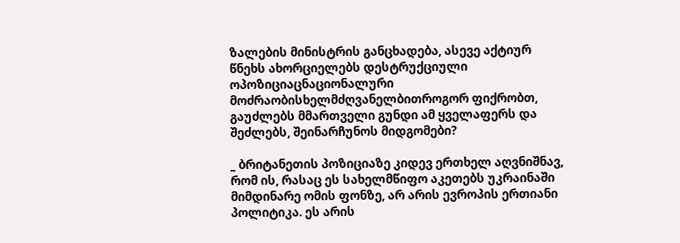ზალების მინისტრის განცხადება, ასევე აქტიურ წნეხს ახორციელებს დესტრუქციული ოპოზიციაცნაციონალური მოძრაობისხელმძღვანელბითროგორ ფიქრობთ, გაუძლებს მმართველი გუნდი ამ ყველაფერს და შეძლებს, შეინარჩუნოს მიდგომები?

_ ბრიტანეთის პოზიციაზე კიდევ ერთხელ აღვნიშნავ, რომ ის, რასაც ეს სახელმწიფო აკეთებს უკრაინაში მიმდინარე ომის ფონზე, არ არის ევროპის ერთიანი პოლიტიკა. ეს არის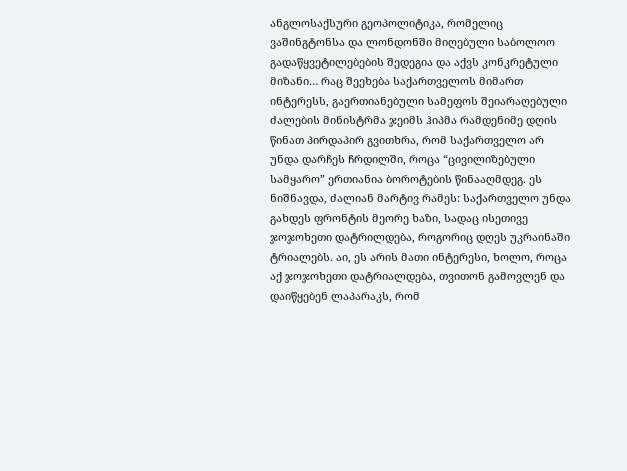ანგლოსაქსური გეოპოლიტიკა, რომელიც ვაშინგტონსა და ლონდონში მიღებული საბოლოო გადაწყვეტილებების შედეგია და აქვს კონკრეტული მიზანი… რაც შეეხება საქართველოს მიმართ ინტერესს, გაერთიანებული სამეფოს შეიარაღებული ძალების მინისტრმა ჯეიმს ჰიპმა რამდენიმე დღის წინათ პირდაპირ გვითხრა, რომ საქართველო არ უნდა დარჩეს ჩრდილში, როცა “ცივილიზებული სამყარო” ერთიანია ბოროტების წინააღმდეგ. ეს ნიშნავდა, ძალიან მარტივ რამეს: საქართველო უნდა გახდეს ფრონტის მეორე ხაზი, სადაც ისეთივე ჯოჯოხეთი დატრილდება, როგორიც დღეს უკრაინაში ტრიალებს. აი, ეს არის მათი ინტერესი, ხოლო, როცა აქ ჯოჯოხეთი დატრიალდება, თვითონ გამოვლენ და დაიწყებენ ლაპარაკს, რომ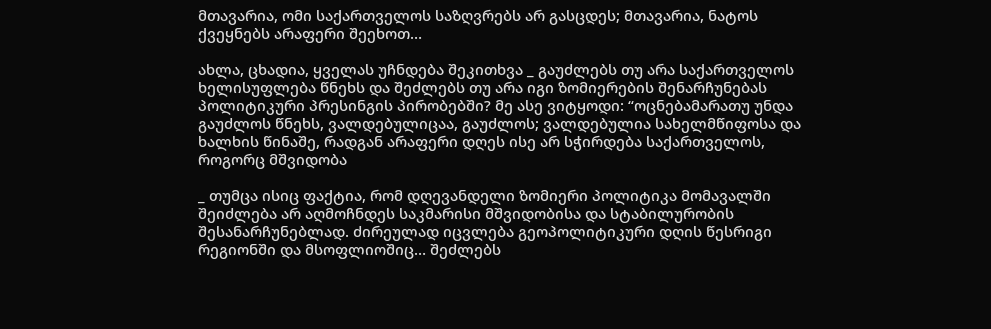მთავარია, ომი საქართველოს საზღვრებს არ გასცდეს; მთავარია, ნატოს ქვეყნებს არაფერი შეეხოთ…

ახლა, ცხადია, ყველას უჩნდება შეკითხვა _ გაუძლებს თუ არა საქართველოს ხელისუფლება წნეხს და შეძლებს თუ არა იგი ზომიერების შენარჩუნებას პოლიტიკური პრესინგის პირობებში? მე ასე ვიტყოდი: “ოცნებამარათუ უნდა გაუძლოს წნეხს, ვალდებულიცაა, გაუძლოს; ვალდებულია სახელმწიფოსა და ხალხის წინაშე, რადგან არაფერი დღეს ისე არ სჭირდება საქართველოს, როგორც მშვიდობა

_ თუმცა ისიც ფაქტია, რომ დღევანდელი ზომიერი პოლიტიკა მომავალში შეიძლება არ აღმოჩნდეს საკმარისი მშვიდობისა და სტაბილურობის შესანარჩუნებლად. ძირეულად იცვლება გეოპოლიტიკური დღის წესრიგი რეგიონში და მსოფლიოშიც… შეძლებს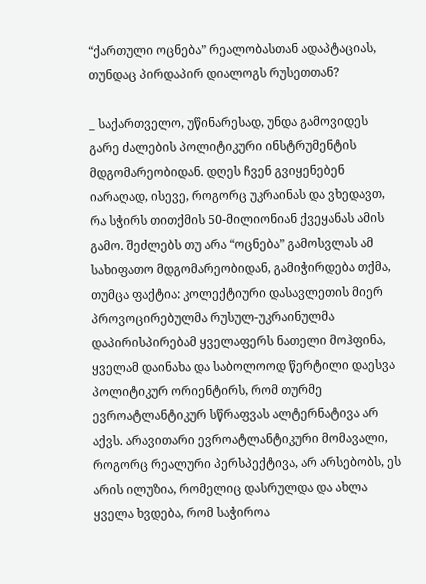“ქართული ოცნება” რეალობასთან ადაპტაციას, თუნდაც პირდაპირ დიალოგს რუსეთთან?

_ საქართველო, უწინარესად, უნდა გამოვიდეს გარე ძალების პოლიტიკური ინსტრუმენტის მდგომარეობიდან. დღეს ჩვენ გვიყენებენ იარაღად, ისევე, როგორც უკრაინას და ვხედავთ, რა სჭირს თითქმის 50-მილიონიან ქვეყანას ამის გამო. შეძლებს თუ არა “ოცნება” გამოსვლას ამ სახიფათო მდგომარეობიდან, გამიჭირდება თქმა, თუმცა ფაქტია: კოლექტიური დასავლეთის მიერ პროვოცირებულმა რუსულ-უკრაინულმა დაპირისპირებამ ყველაფერს ნათელი მოჰფინა, ყველამ დაინახა და საბოლოოდ წერტილი დაესვა პოლიტიკურ ორიენტირს, რომ თურმე ევროატლანტიკურ სწრაფვას ალტერნატივა არ აქვს. არავითარი ევროატლანტიკური მომავალი, როგორც რეალური პერსპექტივა, არ არსებობს, ეს არის ილუზია, რომელიც დასრულდა და ახლა ყველა ხვდება, რომ საჭიროა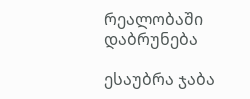რეალობაში დაბრუნება

ესაუბრა ჯაბა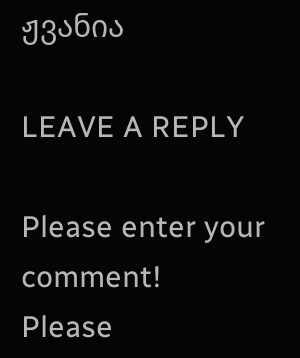ჟვანია

LEAVE A REPLY

Please enter your comment!
Please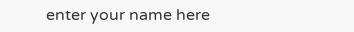enter your name here